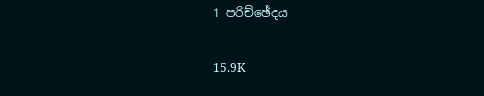1 පරිච්ඡේදය

15.9K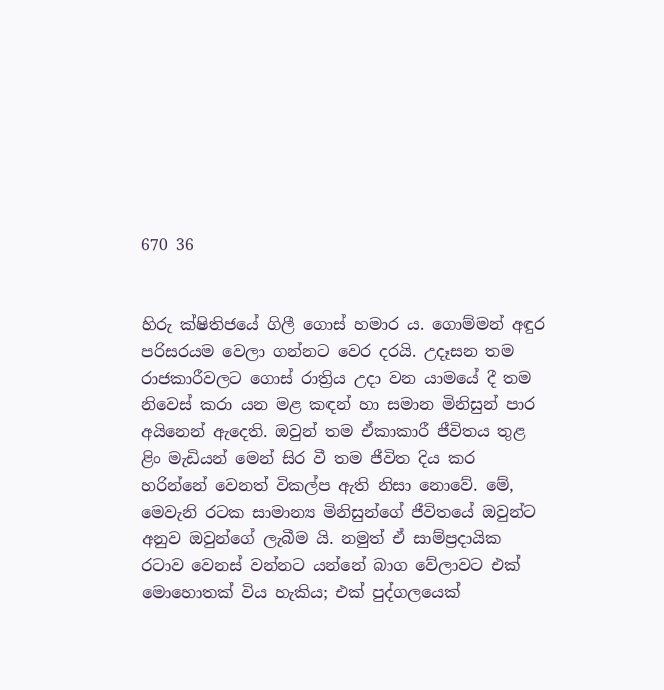670 36


හිරු ක්ෂිතිජයේ ගිලී ගොස් හමාර ය. ගොම්මන් අඳුර පරිසරයම වෙලා ගන්නට වෙර දරයි. උදෑසන තම රාජකාරීවලට ගොස් රාත්‍රිය උදා වන යාමයේ දී තම නිවෙස් කරා යන මළ කඳන් හා සමාන මිනිසුන් පාර අයිනෙන් ඇදෙති. ඔවුන් තම ඒකාකාරී ජීවිතය තුළ ළිං මැඩියන් මෙන් සිර වී තම ජීවිත දිය කර හරින්නේ වෙනත් විකල්ප ඇති නිසා නොවේ. මේ, මෙවැනි රටක සාමාන්‍ය මිනිසුන්ගේ ජීවිතයේ ඔවුන්ට අනුව ඔවුන්ගේ ලැබීම යි. නමුත් ඒ සාම්ප්‍රදායික රටාව වෙනස් වන්නට යන්නේ බාග වේලාවට එක් මොහොතක් විය හැකිය; එක් පුද්ගලයෙක්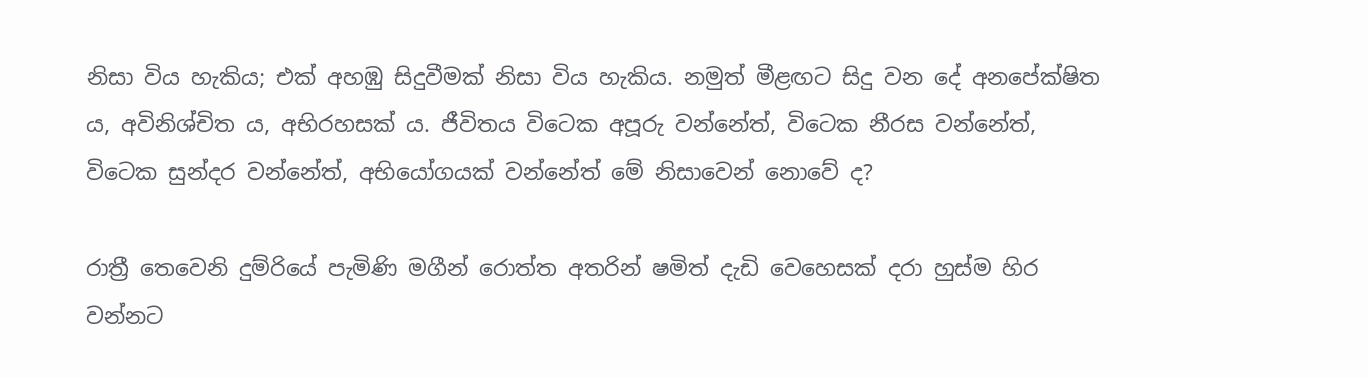නිසා විය හැකිය; එක් අහඹු සිදුවීමක් නිසා විය හැකිය. නමුත් මීළඟට සිදු වන දේ අනපේක්ෂිත ය, අවිනිශ්චිත ය, අභිරහසක් ය. ජීවිතය විටෙක අපූරු වන්නේත්, විටෙක නීරස වන්නේත්, විටෙක සුන්දර වන්නේත්, අභියෝගයක් වන්නේත් මේ නිසාවෙන් නොවේ ද?

රාත්‍රී තෙවෙනි දුම්රියේ පැමිණි මගීන් රොත්ත අතරින් ෂමිත් දැඩි වෙහෙසක් දරා හුස්ම හිර වන්නට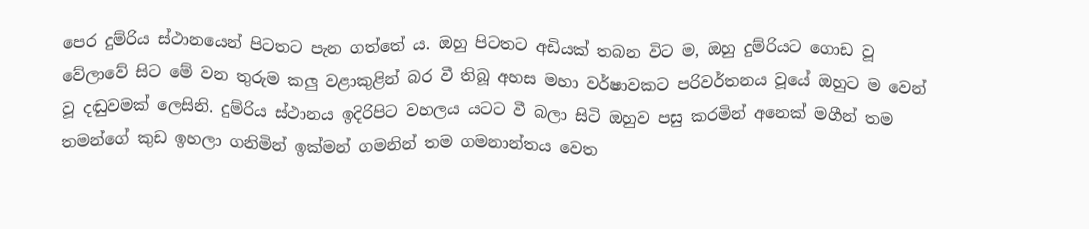පෙර දුම්රිය ස්ථානයෙන් පිටතට පැන ගත්තේ ය. ඔහු පිටතට අඩියක් තබන විට ම, ඔහු දුම්රියට ගොඩ වූ වේලාවේ සිට මේ වන තුරුම කලු වළාකුළින් බර වී තිබූ අහස මහා වර්ෂාවකට පරිවර්තනය වූයේ ඔහුට ම වෙන් වූ දඬුවමක් ලෙසිනි. දුම්රිය ස්ථානය ඉදිරිපිට වහලය යටට වී බලා සිටි ඔහුව පසු කරමින් අනෙක් මගීන් තම තමන්ගේ කුඩ ඉහලා ගනිමින් ඉක්මන් ගමනින් තම ගමනාන්තය වෙත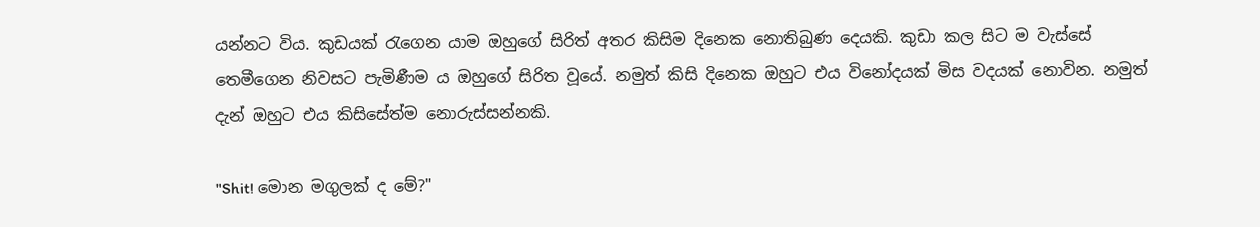යන්නට විය. කුඩයක් රැගෙන යාම ඔහුගේ සිරිත් අතර කිසිම දිනෙක නොතිබුණ දෙයකි. කුඩා කල සිට ම වැස්සේ තෙමීගෙන නිවසට පැමිණීම ය ඔහුගේ සිරිත වූයේ. නමුත් කිසි දිනෙක ඔහුට එය විනෝදයක් මිස වදයක් නොවින. නමුත් දැන් ඔහුට එය කිසිසේත්ම නොරුස්සන්නකි.

"Shit! මොන මගුලක් ද මේ?"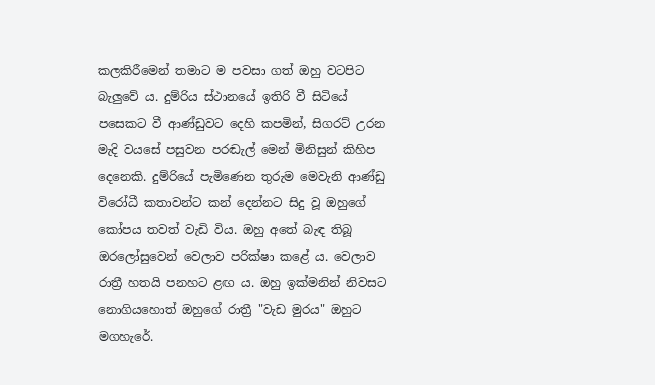කලකිරීමෙන් තමාට ම පවසා ගත් ඔහු වටපිට බැලුවේ ය. දුම්රිය ස්ථානයේ ඉතිරි වී සිටියේ පසෙකට වී ආණ්ඩුවට දෙහි කපමින්, සිගරට් උරන මැදි වයසේ පසුවන පරඬැල් මෙන් මිනිසුන් කිහිප දෙනෙකි. දුම්රියේ පැමිණෙන තුරුම මෙවැනි ආණ්ඩු විරෝධී කතාවන්ට කන් දෙන්නට සිදු වූ ඔහුගේ කෝපය තවත් වැඩි විය. ඔහු අතේ බැඳ තිබූ ඔරලෝසුවෙන් වෙලාව පරික්ෂා කළේ ය. වෙලාව රාත්‍රී හතයි පනහට ළඟ ය. ඔහු ඉක්මනින් නිවසට නොගියහොත් ඔහුගේ රාත්‍රී "වැඩ මුරය" ඔහුට මගහැරේ.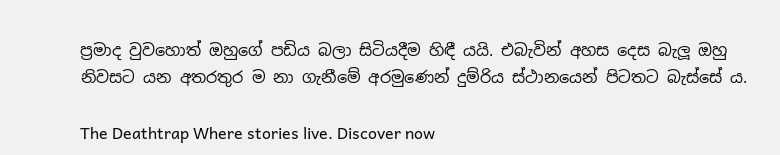ප්‍රමාද වුවහොත් ඔහුගේ පඩිය බලා සිටියදීම හිඳී යයි. එබැවින් අහස දෙස බැලූ ඔහු නිවසට යන අතරතුර ම නා ගැනීමේ අරමුණෙන් දුම්රිය ස්ථානයෙන් පිටතට බැස්සේ ය.

The Deathtrap Where stories live. Discover now